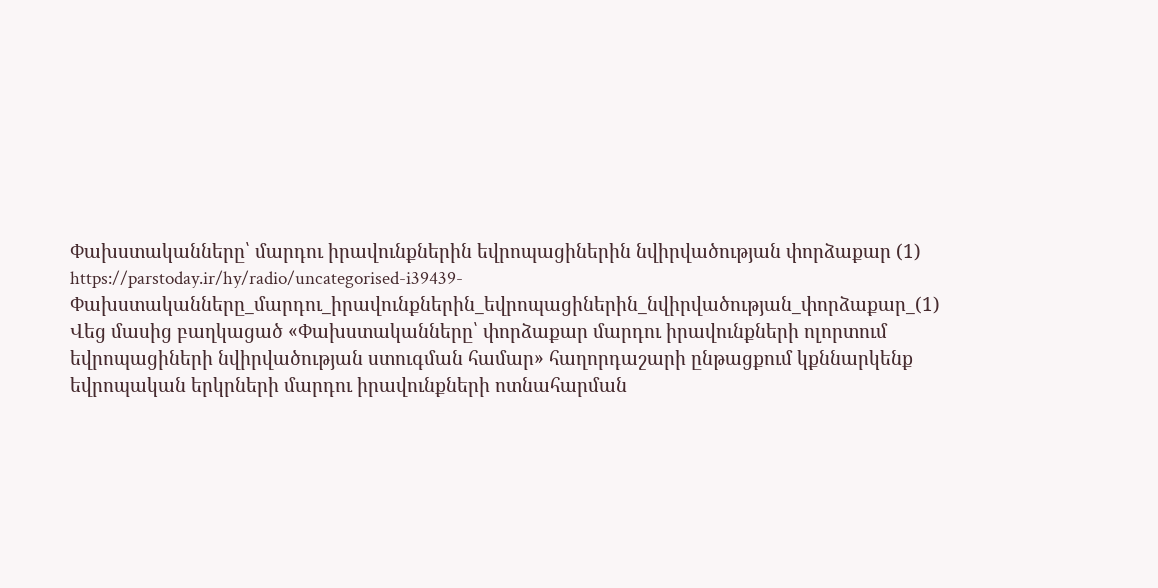Փախստականները՝ մարդու իրավունքներին եվրոպացիներին նվիրվածության փորձաքար (1)
https://parstoday.ir/hy/radio/uncategorised-i39439-Փախստականները_մարդու_իրավունքներին_եվրոպացիներին_նվիրվածության_փորձաքար_(1)
Վեց մասից բաղկացած «Փախստականները՝ փորձաքար մարդու իրավունքների ոլորտում եվրոպացիների նվիրվածության ստուգման համար» հաղորդաշարի ընթացքում կքննարկենք եվրոպական երկրների մարդու իրավունքների ոտնահարման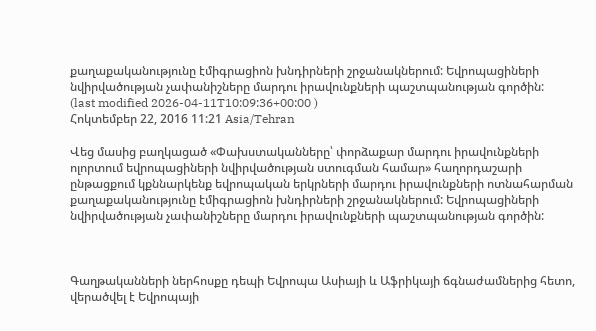քաղաքականությունը էմիգրացիոն խնդիրների շրջանակներում: Եվրոպացիների նվիրվածության չափանիշները մարդու իրավունքների պաշտպանության գործին:
(last modified 2026-04-11T10:09:36+00:00 )
Հոկտեմբեր 22, 2016 11:21 Asia/Tehran

Վեց մասից բաղկացած «Փախստականները՝ փորձաքար մարդու իրավունքների ոլորտում եվրոպացիների նվիրվածության ստուգման համար» հաղորդաշարի ընթացքում կքննարկենք եվրոպական երկրների մարդու իրավունքների ոտնահարման քաղաքականությունը էմիգրացիոն խնդիրների շրջանակներում: Եվրոպացիների նվիրվածության չափանիշները մարդու իրավունքների պաշտպանության գործին:



Գաղթականների ներհոսքը դեպի Եվրոպա Ասիայի և Աֆրիկայի ճգնաժամներից հետո, վերածվել է Եվրոպայի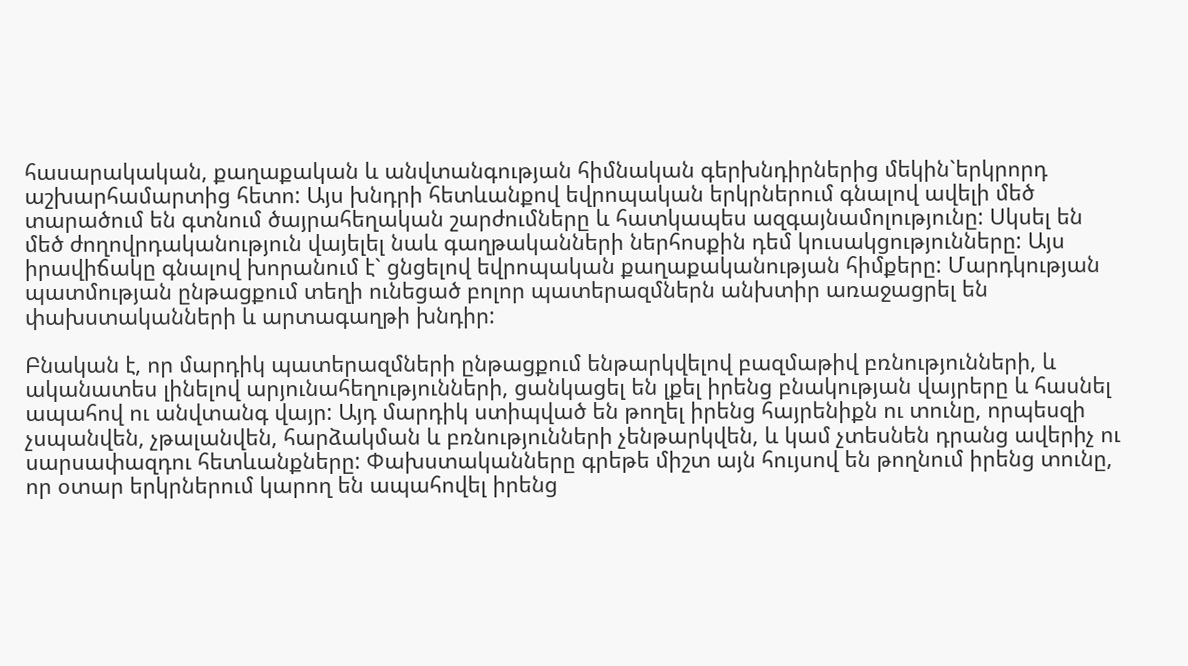հասարակական, քաղաքական և անվտանգության հիմնական գերխնդիրներից մեկին`երկրորդ աշխարհամարտից հետո: Այս խնդրի հետևանքով եվրոպական երկրներում գնալով ավելի մեծ տարածում են գտնում ծայրահեղական շարժումները և հատկապես ազգայնամոլությունը: Սկսել են մեծ ժողովրդականություն վայելել նաև գաղթականների ներհոսքին դեմ կուսակցությունները: Այս իրավիճակը գնալով խորանում է` ցնցելով եվրոպական քաղաքականության հիմքերը: Մարդկության պատմության ընթացքում տեղի ունեցած բոլոր պատերազմներն անխտիր առաջացրել են փախստականների և արտագաղթի խնդիր:

Բնական է, որ մարդիկ պատերազմների ընթացքում ենթարկվելով բազմաթիվ բռնությունների, և ականատես լինելով արյունահեղությունների, ցանկացել են լքել իրենց բնակության վայրերը և հասնել ապահով ու անվտանգ վայր: Այդ մարդիկ ստիպված են թողել իրենց հայրենիքն ու տունը, որպեսզի չսպանվեն, չթալանվեն, հարձակման և բռնությունների չենթարկվեն, և կամ չտեսնեն դրանց ավերիչ ու սարսափազդու հետևանքները: Փախստականները գրեթե միշտ այն հույսով են թողնում իրենց տունը, որ օտար երկրներում կարող են ապահովել իրենց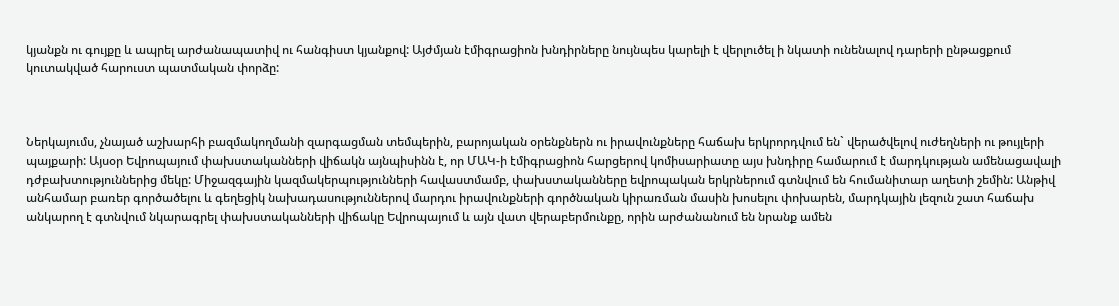կյանքն ու գույքը և ապրել արժանապատիվ ու հանգիստ կյանքով: Այժմյան էմիգրացիոն խնդիրները նույնպես կարելի է վերլուծել ի նկատի ունենալով դարերի ընթացքում կուտակված հարուստ պատմական փորձը:



Ներկայումս, չնայած աշխարհի բազմակողմանի զարգացման տեմպերին, բարոյական օրենքներն ու իրավունքները հաճախ երկրորդվում են` վերածվելով ուժեղների ու թույլերի պայքարի: Այսօր Եվրոպայում փախստականների վիճակն այնպիսինն է, որ ՄԱԿ-ի էմիգրացիոն հարցերով կոմիսարիատը այս խնդիրը համարում է մարդկության ամենացավալի դժբախտություններից մեկը: Միջազգային կազմակերպությունների հավաստմամբ, փախստականները եվրոպական երկրներում գտնվում են հումանիտար աղետի շեմին: Անթիվ անհամար բառեր գործածելու և գեղեցիկ նախադասություններով մարդու իրավունքների գործնական կիրառման մասին խոսելու փոխարեն, մարդկային լեզուն շատ հաճախ անկարող է գտնվում նկարագրել փախստականների վիճակը Եվրոպայում և այն վատ վերաբերմունքը, որին արժանանում են նրանք ամեն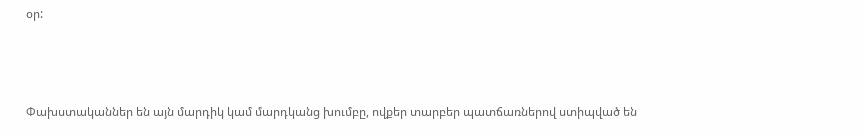օր:



Փախստականներ են այն մարդիկ կամ մարդկանց խումբը, ովքեր տարբեր պատճառներով ստիպված են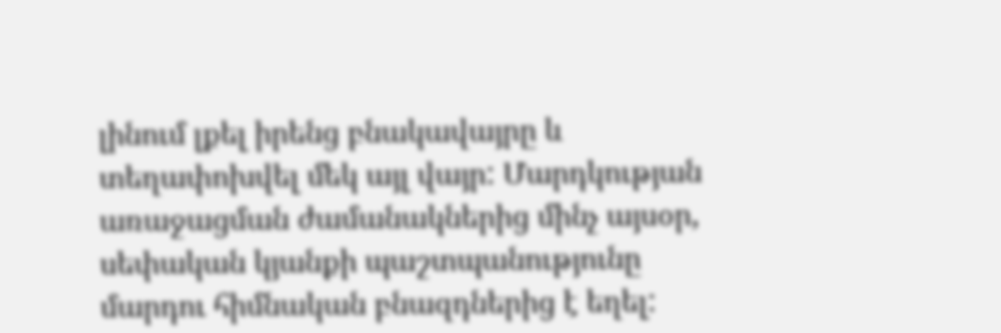լինում լքել իրենց բնակավայրը և տեղափոխվել մեկ այլ վայր: Մարդկության առաջացման ժամանակներից մինչ այսօր, սեփական կյանքի պաշտպանությունը մարդու հիմնական բնազդներից է եղել: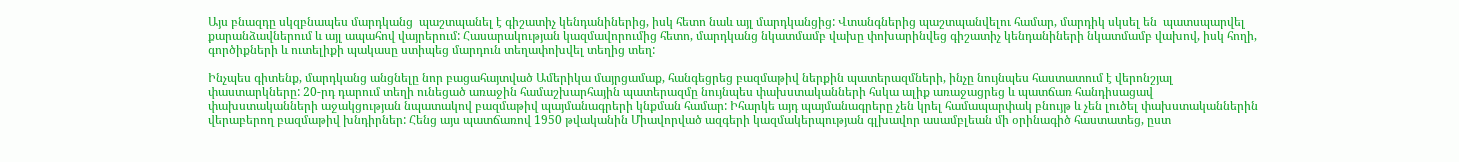Այս բնազդը սկզբնապես մարդկանց  պաշտպանել է գիշատիչ կենդանիներից, իսկ հետո նաև այլ մարդկանցից: Վտանգներից պաշտպանվելու համար, մարդիկ սկսել են  պատսպարվել քարանձավներում և այլ ապահով վայրերում: Հասարակության կազմավորումից հետո, մարդկանց նկատմամբ վախը փոխարինվեց գիշատիչ կենդանիների նկատմամբ վախով, իսկ հողի, գործիքների և ուտելիքի պակասը ստիպեց մարդուն տեղափոխվել տեղից տեղ:

Ինչպես գիտենք, մարդկանց անցնելը նոր բացահայտված Ամերիկա մայրցամաք, հանգեցրեց բազմաթիվ ներքին պատերազմների, ինչը նույնպես հաստատում է վերոնշյալ փաստարկները: 20-րդ դարում տեղի ունեցած առաջին համաշխարհային պատերազմը նույնպես փախստականների հսկա ալիք առաջացրեց և պատճառ հանդիսացավ փախստականների աջակցության նպատակով բազմաթիվ պայմանագրերի կնքման համար: Իհարկե այդ պայմանագրերը չեն կրել համապարփակ բնույթ և չեն լուծել փախստականներին վերաբերող բազմաթիվ խնդիրներ: Հենց այս պատճառով 1950 թվականին Միավորված ազգերի կազմակերպության գլխավոր ասամբլեան մի օրինագիծ հաստատեց, ըստ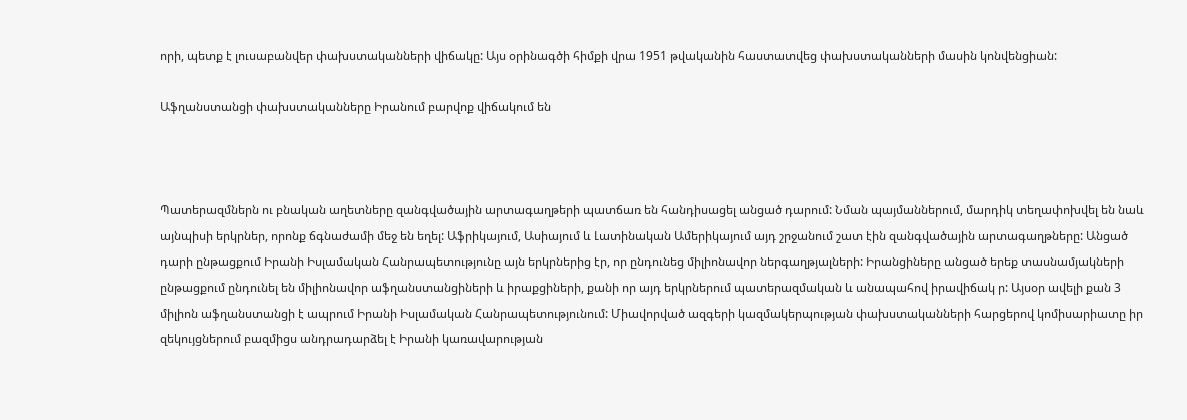որի, պետք է լուսաբանվեր փախստականների վիճակը: Այս օրինագծի հիմքի վրա 1951 թվականին հաստատվեց փախստականների մասին կոնվենցիան:

Աֆղանստանցի փախստականները Իրանում բարվոք վիճակում են



Պատերազմներն ու բնական աղետները զանգվածային արտագաղթերի պատճառ են հանդիսացել անցած դարում: Նման պայմաններում, մարդիկ տեղափոխվել են նաև այնպիսի երկրներ, որոնք ճգնաժամի մեջ են եղել: Աֆրիկայում, Ասիայում և Լատինական Ամերիկայում այդ շրջանում շատ էին զանգվածային արտագաղթները: Անցած դարի ընթացքում Իրանի Իսլամական Հանրապետությունը այն երկրներից էր, որ ընդունեց միլիոնավոր ներգաղթյալների: Իրանցիները անցած երեք տասնամյակների ընթացքում ընդունել են միլիոնավոր աֆղանստանցիների և իրաքցիների, քանի որ այդ երկրներում պատերազմական և անապահով իրավիճակ ր: Այսօր ավելի քան 3 միլիոն աֆղանստանցի է ապրում Իրանի Իսլամական Հանրապետությունում: Միավորված ազգերի կազմակերպության փախստականների հարցերով կոմիսարիատը իր զեկույցներում բազմիցս անդրադարձել է Իրանի կառավարության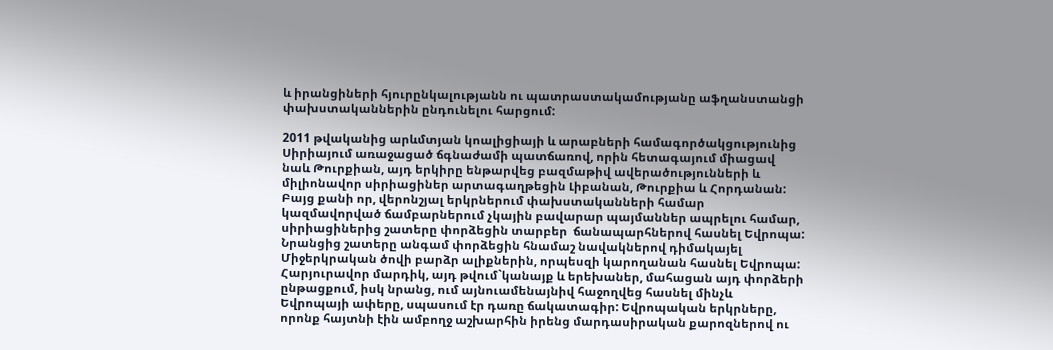և իրանցիների հյուրընկալությանն ու պատրաստակամությանը աֆղանստանցի փախստականներին ընդունելու հարցում:

2011 թվականից արևմտյան կոալիցիայի և արաբների համագործակցությունից Սիրիայում առաջացած ճգնաժամի պատճառով, որին հետագայում միացավ նաև Թուրքիան, այդ երկիրը ենթարվեց բազմաթիվ ավերածությունների և միլիոնավոր սիրիացիներ արտագաղթեցին Լիբանան, Թուրքիա և Հորդանան: Բայց քանի որ, վերոնշյալ երկրներում փախստականների համար կազմավորված ճամբարներում չկային բավարար պայմաններ ապրելու համար, սիրիացիներից շատերը փորձեցին տարբեր  ճանապարհներով հասնել Եվրոպա: Նրանցից շատերը անգամ փորձեցին հնամաշ նավակներով դիմակայել Միջերկրական ծովի բարձր ալիքներին, որպեսզի կարողանան հասնել Եվրոպա: Հարյուրավոր մարդիկ, այդ թվում`կանայք և երեխաներ, մահացան այդ փորձերի ընթացքում, իսկ նրանց, ում այնուամենայնիվ հաջողվեց հասնել մինչև Եվրոպայի ափերը, սպասում էր դառը ճակատագիր: Եվրոպական երկրները, որոնք հայտնի էին ամբողջ աշխարհին իրենց մարդասիրական քարոզներով ու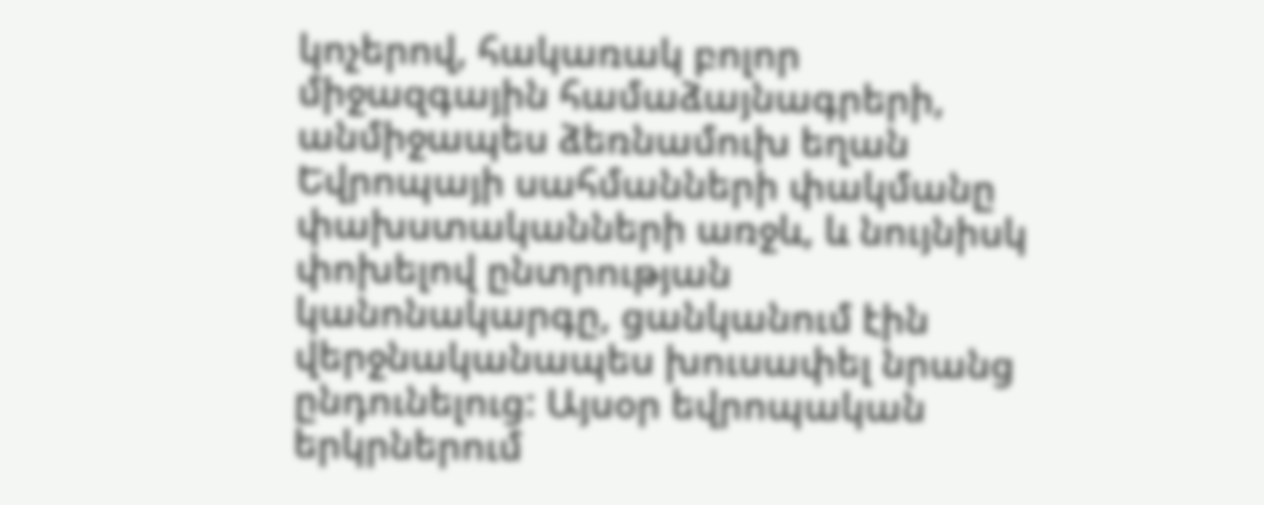կոչերով, հակառակ բոլոր միջազգային համաձայնագրերի, անմիջապես ձեռնամուխ եղան Եվրոպայի սահմանների փակմանը փախստականների առջև, և նույնիսկ փոխելով ընտրության կանոնակարգը, ցանկանում էին վերջնականապես խուսափել նրանց ընդունելուց: Այսօր եվրոպական երկրներում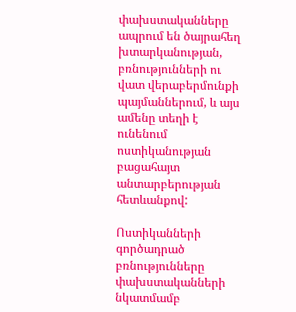փախստականները ապրում են ծայրահեղ խտարկանության, բռնությունների ու վատ վերաբերմունքի պայմաններում, և այս ամենը տեղի է ունենում ոստիկանության բացահայտ անտարբերության հետևանքով:

Ոստիկանների գործադրած բռնությունները փախստականների նկատմամբ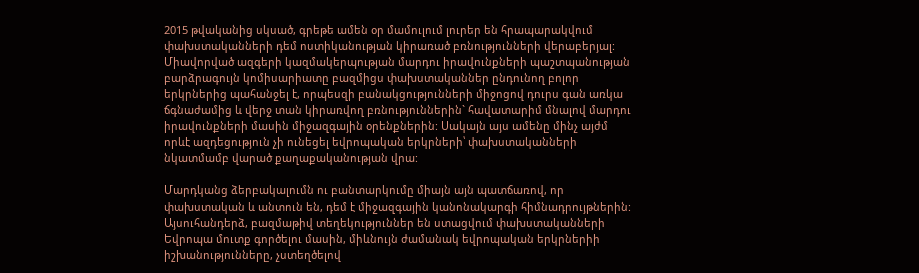2015 թվականից սկսած, գրեթե ամեն օր մամուլում լուրեր են հրապարակվում փախստականների դեմ ոստիկանության կիրառած բռնությունների վերաբերյալ: Միավորված ազգերի կազմակերպության մարդու իրավունքների պաշտպանության բարձրագույն կոմիսարիատը բազմիցս փախստականներ ընդունող բոլոր երկրներից պահանջել է, որպեսզի բանակցությունների միջոցով դուրս գան առկա ճգնաժամից և վերջ տան կիրառվող բռնություններին` հավատարիմ մնալով մարդու իրավունքների մասին միջազգային օրենքներին: Սակայն այս ամենը մինչ այժմ որևէ ազդեցություն չի ունեցել եվրոպական երկրների՝ փախստականների նկատմամբ վարած քաղաքականության վրա:

Մարդկանց ձերբակալումն ու բանտարկումը միայն այն պատճառով, որ փախստական և անտուն են, դեմ է միջազգային կանոնակարգի հիմնադրույթներին: Այսուհանդերձ, բազմաթիվ տեղեկություններ են ստացվում փախստականների Եվրոպա մուտք գործելու մասին, միևնույն ժամանակ եվրոպական երկրներիի իշխանությունները, չստեղծելով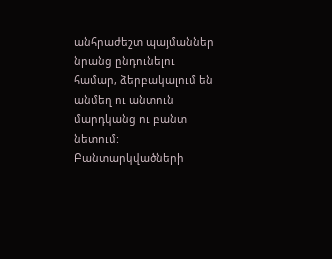անհրաժեշտ պայմաններ նրանց ընդունելու համար, ձերբակալում են անմեղ ու անտուն մարդկանց ու բանտ նետում: Բանտարկվածների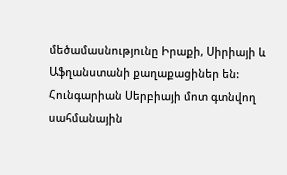մեծամասնությունը Իրաքի, Սիրիայի և Աֆղանստանի քաղաքացիներ են: Հունգարիան Սերբիայի մոտ գտնվող սահմանային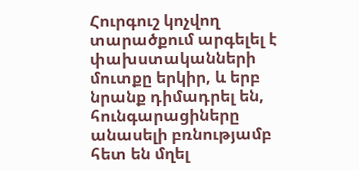Հուրգուշ կոչվող տարածքում արգելել է փախստականների մուտքը երկիր, և երբ նրանք դիմադրել են, հունգարացիները անասելի բռնությամբ հետ են մղել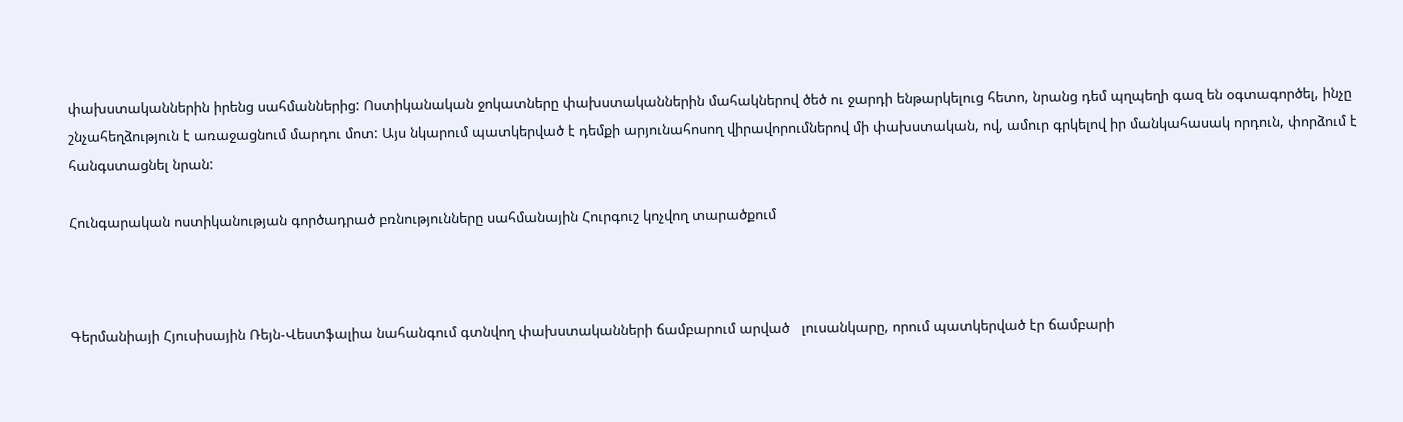փախստականներին իրենց սահմաններից: Ոստիկանական ջոկատները փախստականներին մահակներով ծեծ ու ջարդի ենթարկելուց հետո, նրանց դեմ պղպեղի գազ են օգտագործել, ինչը շնչահեղձություն է առաջացնում մարդու մոտ: Այս նկարում պատկերված է դեմքի արյունահոսող վիրավորումներով մի փախստական, ով, ամուր գրկելով իր մանկահասակ որդուն, փորձում է հանգստացնել նրան:

Հունգարական ոստիկանության գործադրած բռնությունները սահմանային Հուրգուշ կոչվող տարածքում



Գերմանիայի Հյուսիսային Ռեյն-Վեստֆալիա նահանգում գտնվող փախստականների ճամբարում արված   լուսանկարը, որում պատկերված էր ճամբարի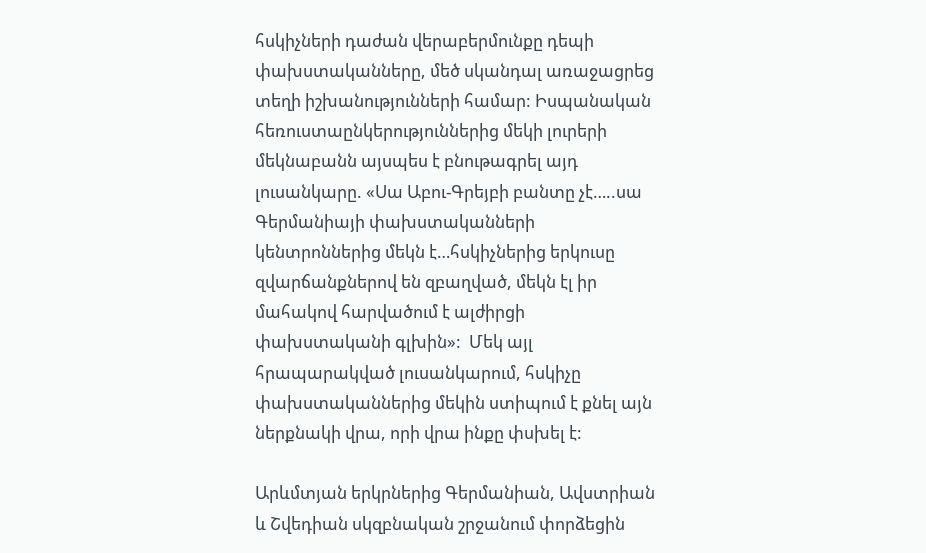հսկիչների դաժան վերաբերմունքը դեպի փախստականները, մեծ սկանդալ առաջացրեց տեղի իշխանությունների համար: Իսպանական հեռուստաընկերություններից մեկի լուրերի մեկնաբանն այսպես է բնութագրել այդ լուսանկարը. «Սա Աբու-Գրեյբի բանտը չէ…..սա Գերմանիայի փախստականների կենտրոններից մեկն է…հսկիչներից երկուսը զվարճանքներով են զբաղված, մեկն էլ իր մահակով հարվածում է ալժիրցի փախստականի գլխին»:  Մեկ այլ հրապարակված լուսանկարում, հսկիչը փախստականներից մեկին ստիպում է քնել այն ներքնակի վրա, որի վրա ինքը փսխել է:

Արևմտյան երկրներից Գերմանիան, Ավստրիան և Շվեդիան սկզբնական շրջանում փորձեցին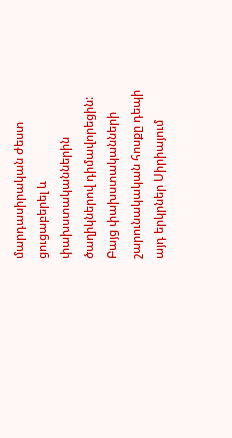մարդասիրական ժեստ ցուցաբերել և փախստականներին ծաղիկներով դիմավորեցին: Բայց փախստականների շարունակական հոսքը դեպի այդ երկրներ Սիրիայում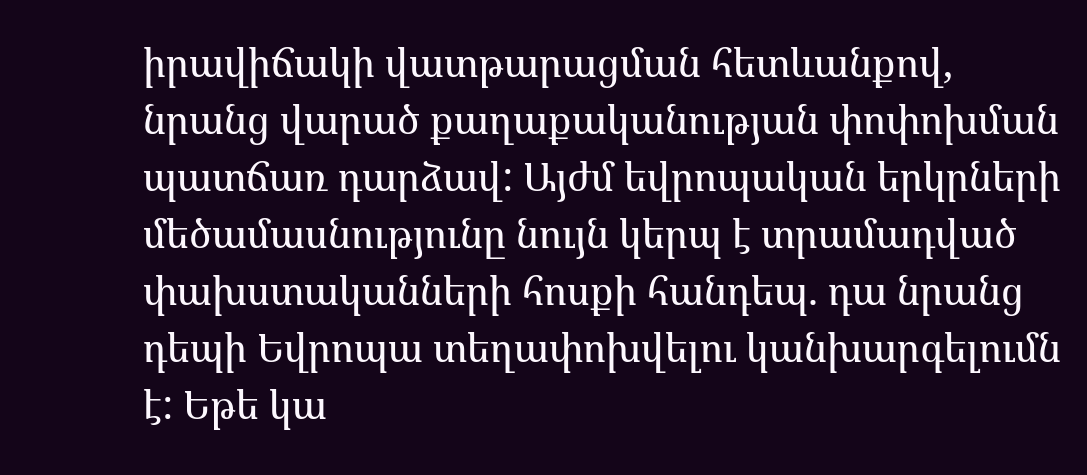իրավիճակի վատթարացման հետևանքով, նրանց վարած քաղաքականության փոփոխման պատճառ դարձավ: Այժմ եվրոպական երկրների մեծամասնությունը նույն կերպ է տրամադված փախստականների հոսքի հանդեպ. դա նրանց դեպի Եվրոպա տեղափոխվելու կանխարգելումն է: Եթե կա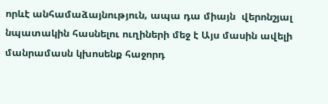որևէ անհամաձայնություն, ապա դա միայն  վերոնշյալ նպատակին հասնելու ուղիների մեջ է Այս մասին ավելի մանրամասն կխոսենք հաջորդ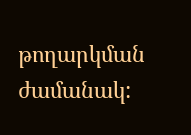թողարկման ժամանակ: